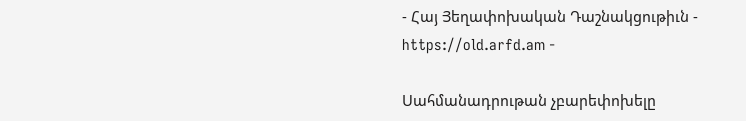- Հայ Յեղափոխական Դաշնակցութիւն - https://old.arfd.am -

Սահմանադրութան չբարեփոխելը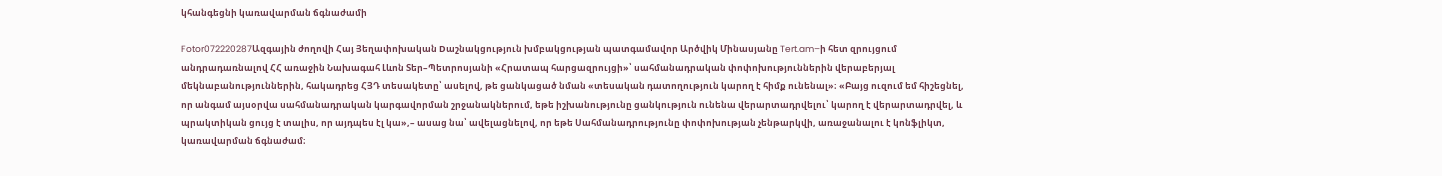կհանգեցնի կառավարման ճգնաժամի

Fotor072220287Ազգային ժողովի Հայ Յեղափոխական Dաշնակցություն խմբակցության պատգամավոր Արծվիկ Մինասյանը Tert.am–ի հետ զրույցում անդրադառնալով ՀՀ առաջին Նախագահ Լևոն Տեր–Պետրոսյանի «Հրատապ հարցազրույցի»՝ սահմանադրական փոփոխություններին վերաբերյալ մեկնաբանություններին, հակադրեց ՀՅԴ տեսակետը՝ ասելով, թե ցանկացած նման «տեսական դատողություն կարող է հիմք ունենալ»։ «Բայց ուզում եմ հիշեցնել, որ անգամ այսօրվա սահմանադրական կարգավորման շրջանակներում, եթե իշխանությունը ցանկություն ունենա վերարտադրվելու՝ կարող է վերարտադրվել, և պրակտիկան ցույց է տալիս, որ այդպես էլ կա»,– ասաց նա՝ ավելացնելով, որ եթե Սահմանադրությունը փոփոխության չենթարկվի, առաջանալու է կոնֆլիկտ, կառավարման ճգնաժամ։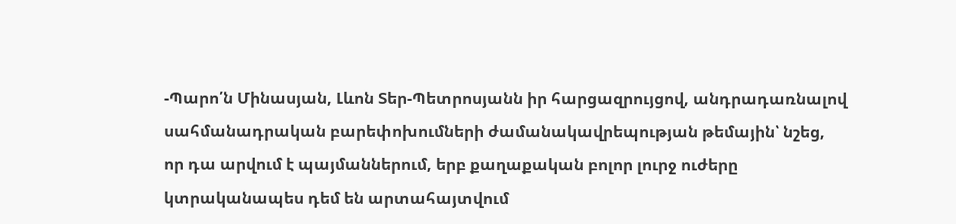-Պարո՛ն Մինասյան, Լևոն Տեր-Պետրոսյանն իր հարցազրույցով, անդրադառնալով սահմանադրական բարեփոխումների ժամանակավրեպության թեմային՝ նշեց, որ դա արվում է պայմաններում, երբ քաղաքական բոլոր լուրջ ուժերը կտրականապես դեմ են արտահայտվում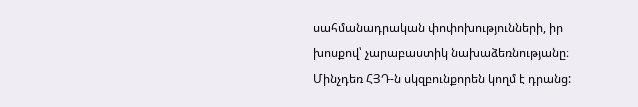սահմանադրական փոփոխությունների, իր խոսքով՝ չարաբաստիկ նախաձեռնությանը։ Մինչդեռ ՀՅԴ-ն սկզբունքորեն կողմ է դրանց: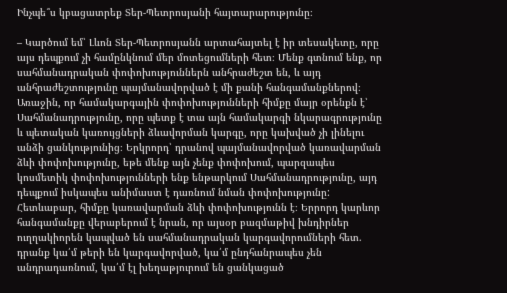Ինչպե՞ս կբացատրեք Տեր-Պետրոսյանի հայտարարությունը։

– Կարծում եմ՝ Լևոն Տեր-Պետրոսյանն արտահայտել է իր տեսակետը, որը այս դեպքում չի համընկնում մեր մոտեցումների հետ։ Մենք գտնում ենք, որ սահմանադրական փոփոխություններն անհրաժեշտ են, և այդ անհրաժեշտությունը պայմանավորված է մի քանի հանգամանքներով։ Առաջին, որ համակարգային փոփոխությունների հիմքը մայր օրենքն է՝ Սահմանադրությունը, որը պետք է տա այն համակարգի նկարագրությունը և պետական կառույցների ձևավորման կարգը, որը կախված չի լինելու անձի ցանկությունից։ Երկրորդ՝ դրանով պայմանավորված կառավարման ձևի փոփոխությունը, եթե մենք այն չենք փոփոխում, պարզապես կոսմետիկ փոփոխությունների ենք ենթարկում Սահմանադրությունը, այդ դեպքում իսկապես անիմաստ է դառնում նման փոփոխությունը: Հետևաբար, հիմքը կառավարման ձևի փոփոխությունն է։ Երրորդ կարևոր հանգամանքը վերաբերում է նրան, որ այսօր բազմաթիվ խնդիրներ ուղղակիորեն կապված են սահմանադրական կարգավորումների հետ. դրանք կա՛մ թերի են կարգավորված, կա՛մ ընդհանրապես չեն անդրադառնում, կա՛մ էլ խեղաթյուրում են ցանկացած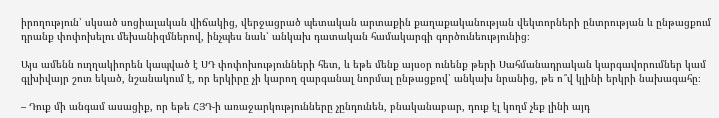իրողություն՝ սկսած սոցիալական վիճակից, վերջացրած պետական արտաքին քաղաքականության վեկտորների ընտրության և ընթացքում դրանք փոփոխելու մեխանիզմներով, ինչպես նաև՝ անկախ դատական համակարգի գործունեությունից։

Այս ամենն ուղղակիորեն կապված է ՍԴ փոփոխությունների հետ, և եթե մենք այսօր ունենք թերի Սահմանադրական կարգավորումներ կամ գլխիվայր շուռ եկած, նշանակում է, որ երկիրը չի կարող զարգանալ նորմալ ընթացքով՝ անկախ նրանից, թե ո՞վ կլինի երկրի նախագահը։

– Դուք մի անգամ ասացիք, որ եթե ՀՅԴ-ի առաջարկությունները չընդունեն, բնականաբար, դուք էլ կողմ չեք լինի այդ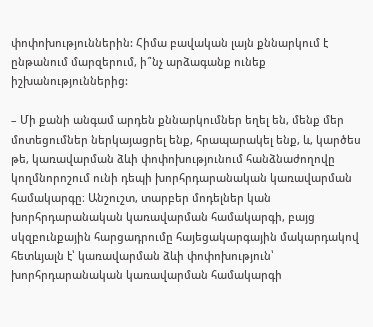փոփոխություններին: Հիմա բավական լայն քննարկում է ընթանում մարզերում, ի՞նչ արձագանք ունեք իշխանություններից:

– Մի քանի անգամ արդեն քննարկումներ եղել են, մենք մեր մոտեցումներ ներկայացրել ենք, հրապարակել ենք, և, կարծես թե, կառավարման ձևի փոփոխությունում հանձնաժողովը կողմնորոշում ունի դեպի խորհրդարանական կառավարման համակարգը։ Անշուշտ, տարբեր մոդելներ կան խորհրդարանական կառավարման համակարգի, բայց սկզբունքային հարցադրումը հայեցակարգային մակարդակով հետևյալն է՝ կառավարման ձևի փոփոխություն՝ խորհրդարանական կառավարման համակարգի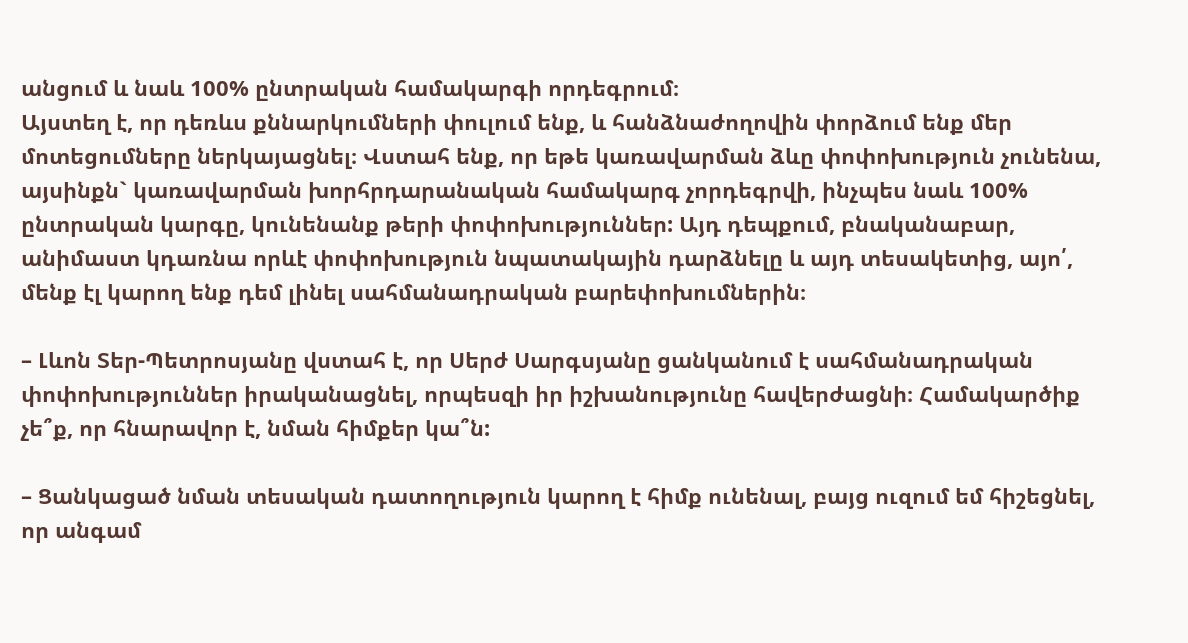անցում և նաև 100% ընտրական համակարգի որդեգրում։
Այստեղ է, որ դեռևս քննարկումների փուլում ենք, և հանձնաժողովին փորձում ենք մեր մոտեցումները ներկայացնել։ Վստահ ենք, որ եթե կառավարման ձևը փոփոխություն չունենա, այսինքն` կառավարման խորհրդարանական համակարգ չորդեգրվի, ինչպես նաև 100% ընտրական կարգը, կունենանք թերի փոփոխություններ: Այդ դեպքում, բնականաբար, անիմաստ կդառնա որևէ փոփոխություն նպատակային դարձնելը և այդ տեսակետից, այո՛, մենք էլ կարող ենք դեմ լինել սահմանադրական բարեփոխումներին։

– Լևոն Տեր-Պետրոսյանը վստահ է, որ Սերժ Սարգսյանը ցանկանում է սահմանադրական փոփոխություններ իրականացնել, որպեսզի իր իշխանությունը հավերժացնի։ Համակարծիք չե՞ք, որ հնարավոր է, նման հիմքեր կա՞ն:

– Ցանկացած նման տեսական դատողություն կարող է հիմք ունենալ, բայց ուզում եմ հիշեցնել, որ անգամ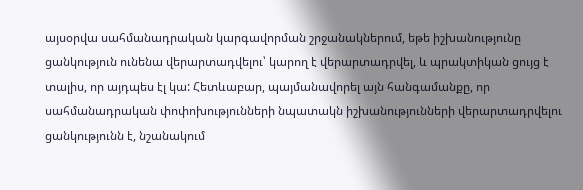այսօրվա սահմանադրական կարգավորման շրջանակներում, եթե իշխանությունը ցանկություն ունենա վերարտադվելու՝ կարող է վերարտադրվել, և պրակտիկան ցույց է տալիս, որ այդպես էլ կա: Հետևաբար, պայմանավորել այն հանգամանքը, որ սահմանադրական փոփոխությունների նպատակն իշխանությունների վերարտադրվելու ցանկությունն է, նշանակում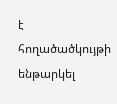է հողածածկույթի ենթարկել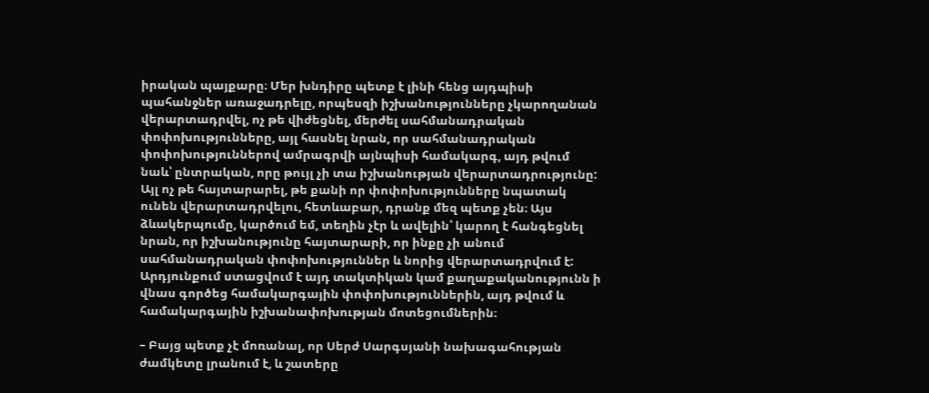իրական պայքարը։ Մեր խնդիրը պետք է լինի հենց այդպիսի պահանջներ առաջադրելը, որպեսզի իշխանությունները չկարողանան վերարտադրվել, ոչ թե վիժեցնել, մերժել սահմանադրական փոփոխությունները, այլ հասնել նրան, որ սահմանադրական փոփոխություններով ամրագրվի այնպիսի համակարգ, այդ թվում նաև՝ ընտրական, որը թույլ չի տա իշխանության վերարտադրությունը: Այլ ոչ թե հայտարարել, թե քանի որ փոփոխությունները նպատակ ունեն վերարտադրվելու, հետևաբար, դրանք մեզ պետք չեն։ Այս ձևակերպումը, կարծում եմ, տեղին չէր և ավելին՝ կարող է հանգեցնել նրան, որ իշխանությունը հայտարարի, որ ինքը չի անում սահմանադրական փոփոխություններ և նորից վերարտադրվում է: Արդյունքում ստացվում է այդ տակտիկան կամ քաղաքականությունն ի վնաս գործեց համակարգային փոփոխություններին, այդ թվում և համակարգային իշխանափոխության մոտեցումներին։

– Բայց պետք չէ մոռանալ, որ Սերժ Սարգսյանի նախագահության ժամկետը լրանում է, և շատերը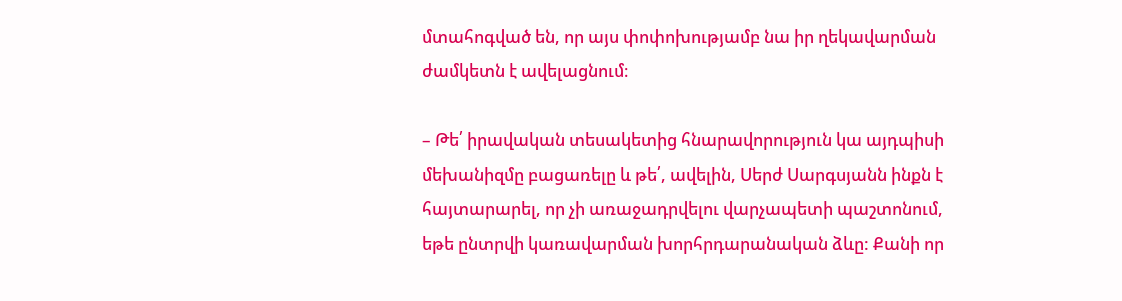մտահոգված են, որ այս փոփոխությամբ նա իր ղեկավարման ժամկետն է ավելացնում։

– Թե՛ իրավական տեսակետից հնարավորություն կա այդպիսի մեխանիզմը բացառելը և թե՛, ավելին, Սերժ Սարգսյանն ինքն է հայտարարել, որ չի առաջադրվելու վարչապետի պաշտոնում, եթե ընտրվի կառավարման խորհրդարանական ձևը: Քանի որ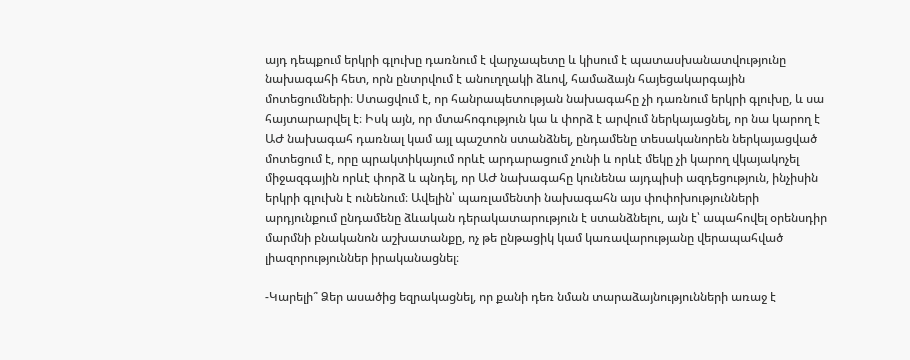այդ դեպքում երկրի գլուխը դառնում է վարչապետը և կիսում է պատասխանատվությունը նախագահի հետ, որն ընտրվում է անուղղակի ձևով, համաձայն հայեցակարգային մոտեցումների։ Ստացվում է, որ հանրապետության նախագահը չի դառնում երկրի գլուխը, և սա հայտարարվել է։ Իսկ այն, որ մտահոգություն կա և փորձ է արվում ներկայացնել, որ նա կարող է ԱԺ նախագահ դառնալ կամ այլ պաշտոն ստանձնել, ընդամենը տեսականորեն ներկայացված մոտեցում է, որը պրակտիկայում որևէ արդարացում չունի և որևէ մեկը չի կարող վկայակոչել միջազգային որևէ փորձ և պնդել, որ ԱԺ նախագահը կունենա այդպիսի ազդեցություն, ինչիսին երկրի գլուխն է ունենում։ Ավելին՝ պառլամենտի նախագահն այս փոփոխությունների արդյունքում ընդամենը ձևական դերակատարություն է ստանձնելու, այն է՝ ապահովել օրենսդիր մարմնի բնականոն աշխատանքը, ոչ թե ընթացիկ կամ կառավարությանը վերապահված լիազորություններ իրականացնել։

-Կարելի՞ Ձեր ասածից եզրակացնել, որ քանի դեռ նման տարաձայնությունների առաջ է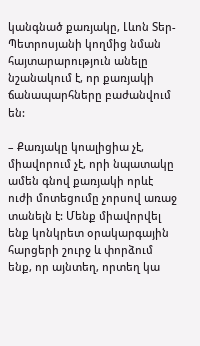կանգնած քառյակը, Լևոն Տեր-Պետրոսյանի կողմից նման հայտարարություն անելը նշանակում է, որ քառյակի ճանապարհները բաժանվում են:

– Քառյակը կոալիցիա չէ, միավորում չէ, որի նպատակը ամեն գնով քառյակի որևէ ուժի մոտեցումը չորսով առաջ տանելն է: Մենք միավորվել ենք կոնկրետ օրակարգային հարցերի շուրջ և փորձում ենք, որ այնտեղ, որտեղ կա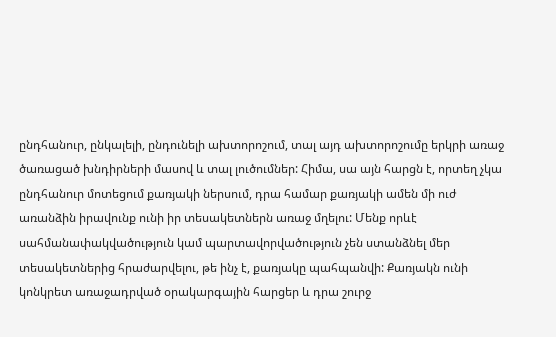ընդհանուր, ընկալելի, ընդունելի ախտորոշում, տալ այդ ախտորոշումը երկրի առաջ ծառացած խնդիրների մասով և տալ լուծումներ: Հիմա, սա այն հարցն է, որտեղ չկա ընդհանուր մոտեցում քառյակի ներսում, դրա համար քառյակի ամեն մի ուժ առանձին իրավունք ունի իր տեսակետներն առաջ մղելու: Մենք որևէ սահմանափակվածություն կամ պարտավորվածություն չեն ստանձնել մեր տեսակետներից հրաժարվելու, թե ինչ է, քառյակը պահպանվի: Քառյակն ունի կոնկրետ առաջադրված օրակարգային հարցեր և դրա շուրջ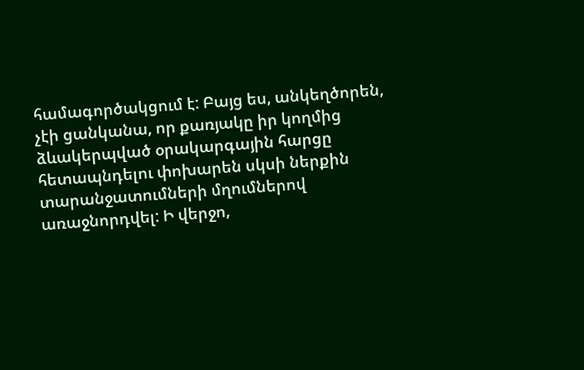համագործակցում է: Բայց ես, անկեղծորեն, չէի ցանկանա, որ քառյակը իր կողմից ձևակերպված օրակարգային հարցը հետապնդելու փոխարեն սկսի ներքին տարանջատումների մղումներով առաջնորդվել: Ի վերջո,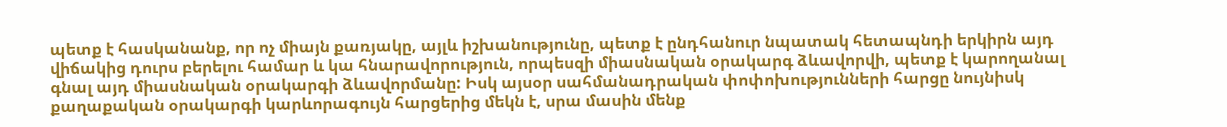պետք է հասկանանք, որ ոչ միայն քառյակը, այլև իշխանությունը, պետք է ընդհանուր նպատակ հետապնդի երկիրն այդ վիճակից դուրս բերելու համար և կա հնարավորություն, որպեսզի միասնական օրակարգ ձևավորվի, պետք է կարողանալ գնալ այդ միասնական օրակարգի ձևավորմանը: Իսկ այսօր սահմանադրական փոփոխությունների հարցը նույնիսկ քաղաքական օրակարգի կարևորագույն հարցերից մեկն է, սրա մասին մենք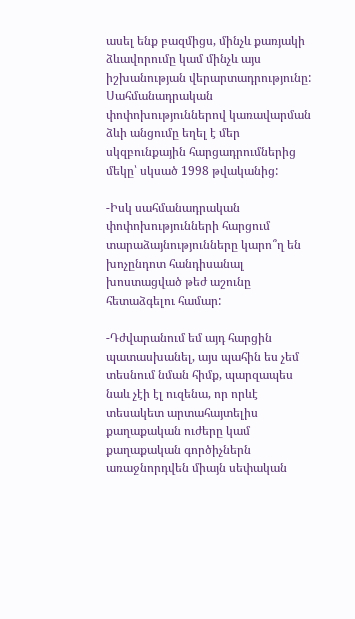ասել ենք բազմիցս, մինչև քառյակի ձևավորումը կամ մինչև այս իշխանության վերարտադրությունը: Սահմանադրական փոփոխություններով կառավարման ձևի անցումը եղել է մեր սկզբունքային հարցադրումներից մեկը՝ սկսած 1998 թվականից:

-Իսկ սահմանադրական փոփոխությունների հարցում տարաձայնությունները կարո՞ղ են խոչընդոտ հանդիսանալ խոստացված թեժ աշունը հետաձգելու համար:

-Դժվարանում եմ այդ հարցին պատասխանել, այս պահին ես չեմ տեսնում նման հիմք, պարզապես նաև չէի էլ ուզենա, որ որևէ տեսակետ արտահայտելիս քաղաքական ուժերը կամ քաղաքական գործիչներն առաջնորդվեն միայն սեփական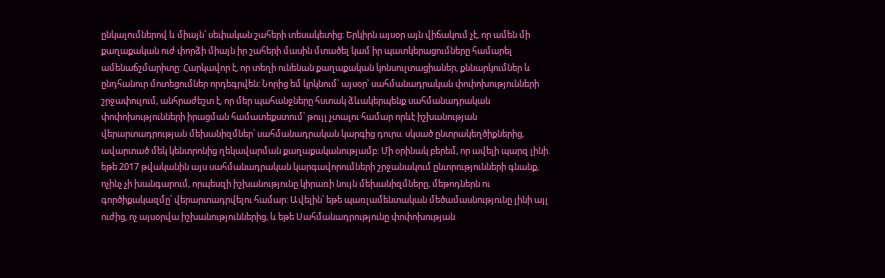ընկալումներով և միայն՝ սեփական շահերի տեսակետից: Երկիրն այսօր այն վիճակում չէ, որ ամեն մի քաղաքական ուժ փորձի միայն իր շահերի մասին մտածել կամ իր պատկերացումները համարել ամենաճշմարիտը: Հարկավոր է, որ տեղի ունենան քաղաքական կոնսուլտացիաներ, քննարկումներ և ընդհանուր մոտեցումներ որդեգրվեն: Նորից եմ կրկնում՝ այսօր՝ սահմանադրական փոփոխությունների շրջափուլում, անհրաժեշտ է, որ մեր պահանջները հստակ ձևակերպենք սահմանադրական փոփոխությունների իրացման համատեքստում՝ թույլ չտալու համար որևէ իշխանության վերարտադրության մեխանիզմներ՝ սահմանադրական կարգից դուրս. սկսած ընտրակեղծիքներից, ավարտած մեկ կենտրոնից ղեկավարման քաղաքականությամբ: Մի օրինակ բերեմ, որ ավելի պարզ լինի. եթե 2017 թվականին այս սահմանադրական կարգավորումների շրջանակում ընտրությունների գնանք, ոչինչ չի խանգարում, որպեսզի իշխանությունը կիրառի նույն մեխանիզմները, մեթոդներն ու գործիքակազմը՝ վերարտադրվելու համար: Ավելին՝ եթե պառլամենտական մեծամասնությունը լինի այլ ուժից, ոչ այսօրվա իշխանություններից, և եթե Սահմանադրությունը փոփոխության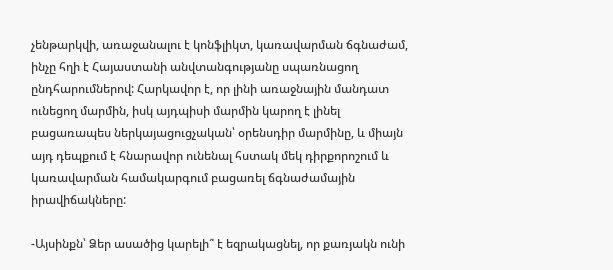չենթարկվի, առաջանալու է կոնֆլիկտ, կառավարման ճգնաժամ, ինչը հղի է Հայաստանի անվտանգությանը սպառնացող ընդհարումներով: Հարկավոր է, որ լինի առաջնային մանդատ ունեցող մարմին, իսկ այդպիսի մարմին կարող է լինել բացառապես ներկայացուցչական՝ օրենսդիր մարմինը, և միայն այդ դեպքում է հնարավոր ունենալ հստակ մեկ դիրքորոշում և կառավարման համակարգում բացառել ճգնաժամային իրավիճակները:

-Այսինքն՝ Ձեր ասածից կարելի՞ է եզրակացնել, որ քառյակն ունի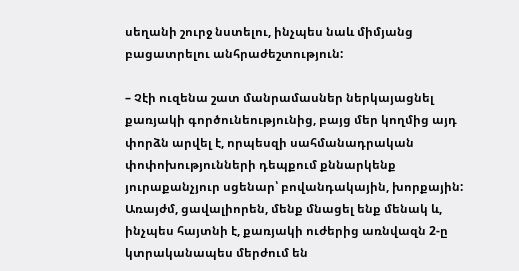սեղանի շուրջ նստելու, ինչպես նաև միմյանց բացատրելու անհրաժեշտություն:

– Չէի ուզենա շատ մանրամասներ ներկայացնել քառյակի գործունեությունից, բայց մեր կողմից այդ փորձն արվել է, որպեսզի սահմանադրական փոփոխությունների դեպքում քննարկենք յուրաքանչյուր սցենար՝ բովանդակային, խորքային: Առայժմ, ցավալիորեն, մենք մնացել ենք մենակ և, ինչպես հայտնի է, քառյակի ուժերից առնվազն 2-ը կտրականապես մերժում են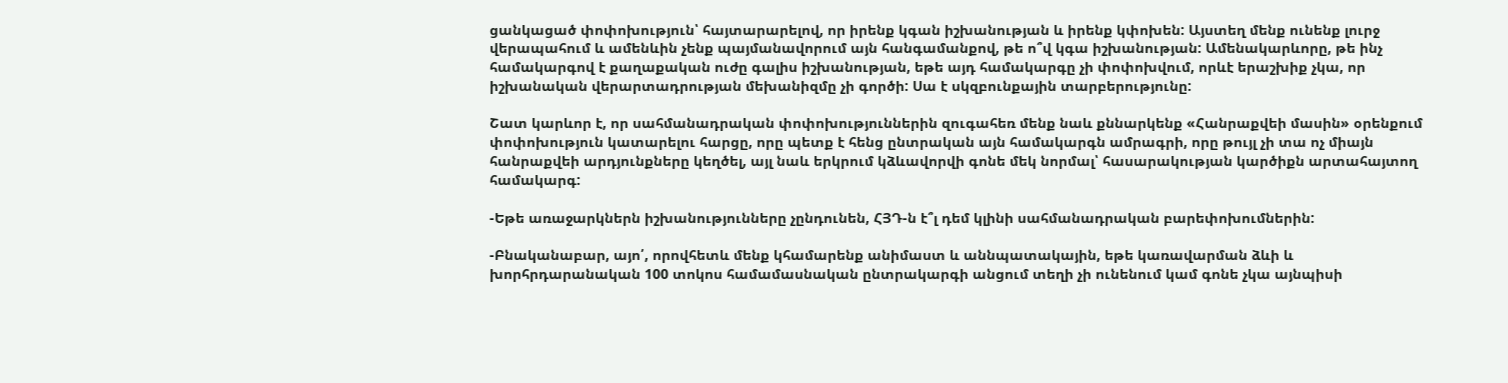ցանկացած փոփոխություն՝ հայտարարելով, որ իրենք կգան իշխանության և իրենք կփոխեն: Այստեղ մենք ունենք լուրջ վերապահում և ամենևին չենք պայմանավորում այն հանգամանքով, թե ո՞վ կգա իշխանության: Ամենակարևորը, թե ինչ համակարգով է քաղաքական ուժը գալիս իշխանության, եթե այդ համակարգը չի փոփոխվում, որևէ երաշխիք չկա, որ իշխանական վերարտադրության մեխանիզմը չի գործի: Սա է սկզբունքային տարբերությունը:

Շատ կարևոր է, որ սահմանադրական փոփոխություններին զուգահեռ մենք նաև քննարկենք «Հանրաքվեի մասին» օրենքում փոփոխություն կատարելու հարցը, որը պետք է հենց ընտրական այն համակարգն ամրագրի, որը թույլ չի տա ոչ միայն հանրաքվեի արդյունքները կեղծել, այլ նաև երկրում կձևավորվի գոնե մեկ նորմալ՝ հասարակության կարծիքն արտահայտող համակարգ:

-Եթե առաջարկներն իշխանությունները չընդունեն, ՀՅԴ-ն է՞լ դեմ կլինի սահմանադրական բարեփոխումներին:

-Բնականաբար, այո՛, որովհետև մենք կհամարենք անիմաստ և աննպատակային, եթե կառավարման ձևի և խորհրդարանական 100 տոկոս համամասնական ընտրակարգի անցում տեղի չի ունենում կամ գոնե չկա այնպիսի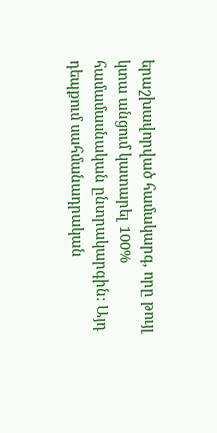երաշխավորված համակարգ, որը թույլ կտա անցում կատարել 100% համամասնական ընտրակարգին: Այդ դեպքում սահմանադրական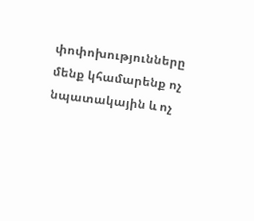փոփոխությունները մենք կհամարենք ոչ նպատակային և ոչ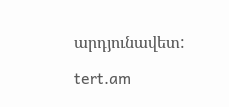արդյունավետ:

tert.am